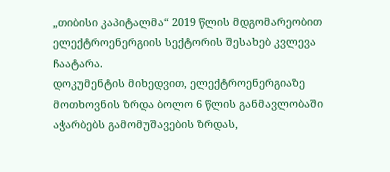„თიბისი კაპიტალმა“ 2019 წლის მდგომარეობით ელექტროენერგიის სექტორის შესახებ კვლევა ჩაატარა.
დოკუმენტის მიხედვით, ელექტროენერგიაზე მოთხოვნის ზრდა ბოლო 6 წლის განმავლობაში აჭარბებს გამომუშავების ზრდას,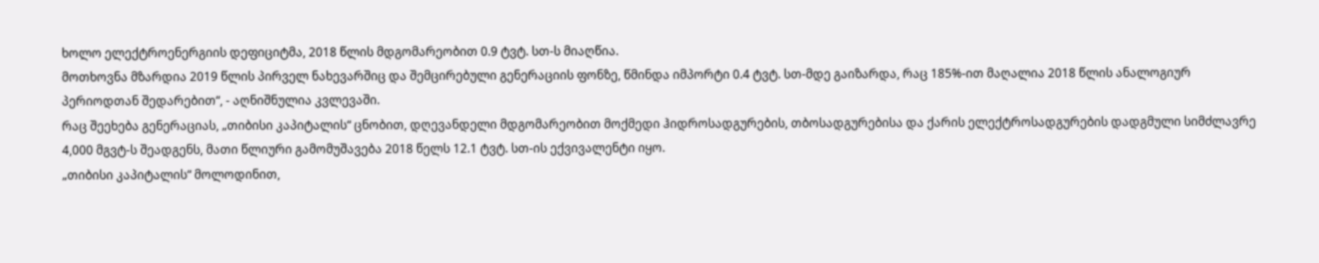ხოლო ელექტროენერგიის დეფიციტმა, 2018 წლის მდგომარეობით 0.9 ტვტ. სთ-ს მიაღწია.
მოთხოვნა მზარდია 2019 წლის პირველ ნახევარშიც და შემცირებული გენერაციის ფონზე, წმინდა იმპორტი 0.4 ტვტ. სთ-მდე გაიზარდა, რაც 185%-ით მაღალია 2018 წლის ანალოგიურ პერიოდთან შედარებით“, - აღნიშნულია კვლევაში.
რაც შეეხება გენერაციას, „თიბისი კაპიტალის“ ცნობით, დღევანდელი მდგომარეობით მოქმედი ჰიდროსადგურების, თბოსადგურებისა და ქარის ელექტროსადგურების დადგმული სიმძლავრე 4,000 მგვტ-ს შეადგენს, მათი წლიური გამომუშავება 2018 წელს 12.1 ტვტ. სთ-ის ექვივალენტი იყო.
„თიბისი კაპიტალის“ მოლოდინით,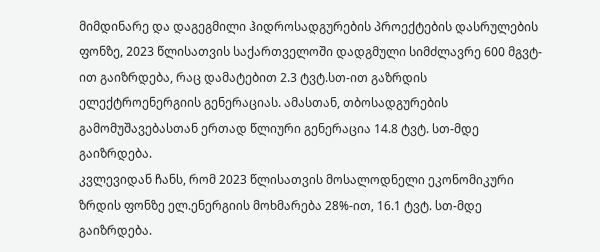მიმდინარე და დაგეგმილი ჰიდროსადგურების პროექტების დასრულების ფონზე, 2023 წლისათვის საქართველოში დადგმული სიმძლავრე 600 მგვტ-ით გაიზრდება, რაც დამატებით 2.3 ტვტ.სთ-ით გაზრდის ელექტროენერგიის გენერაციას. ამასთან, თბოსადგურების გამომუშავებასთან ერთად წლიური გენერაცია 14.8 ტვტ. სთ-მდე გაიზრდება.
კვლევიდან ჩანს, რომ 2023 წლისათვის მოსალოდნელი ეკონომიკური ზრდის ფონზე ელ.ენერგიის მოხმარება 28%-ით, 16.1 ტვტ. სთ-მდე გაიზრდება.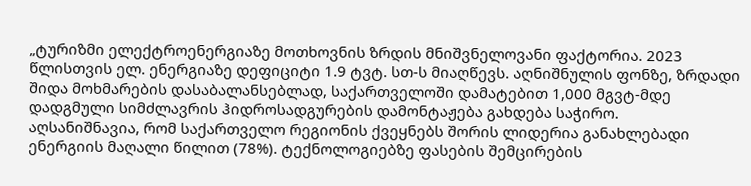„ტურიზმი ელექტროენერგიაზე მოთხოვნის ზრდის მნიშვნელოვანი ფაქტორია. 2023 წლისთვის ელ. ენერგიაზე დეფიციტი 1.9 ტვტ. სთ-ს მიაღწევს. აღნიშნულის ფონზე, ზრდადი შიდა მოხმარების დასაბალანსებლად, საქართველოში დამატებით 1,000 მგვტ-მდე დადგმული სიმძლავრის ჰიდროსადგურების დამონტაჟება გახდება საჭირო.
აღსანიშნავია, რომ საქართველო რეგიონის ქვეყნებს შორის ლიდერია განახლებადი ენერგიის მაღალი წილით (78%). ტექნოლოგიებზე ფასების შემცირების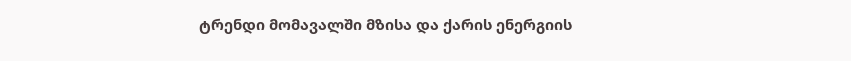ტრენდი მომავალში მზისა და ქარის ენერგიის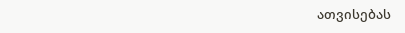ათვისებას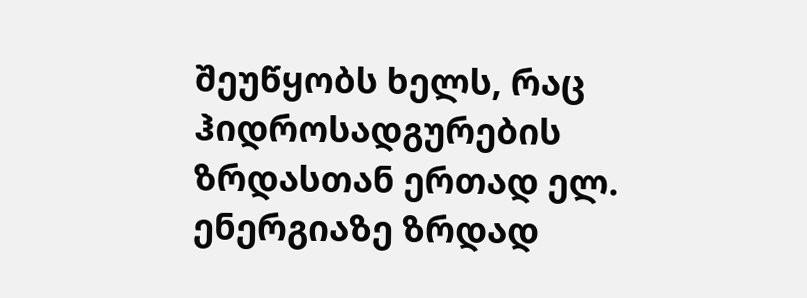შეუწყობს ხელს, რაც ჰიდროსადგურების ზრდასთან ერთად ელ. ენერგიაზე ზრდად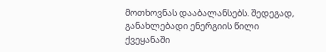მოთხოვნას დააბალანსებს. შედეგად, განახლებადი ენერგიის წილი ქვეყანაში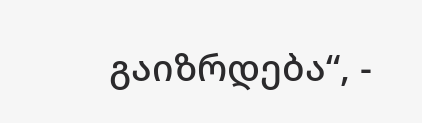გაიზრდება“, -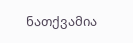ნათქვამია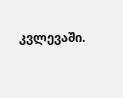კვლევაში.